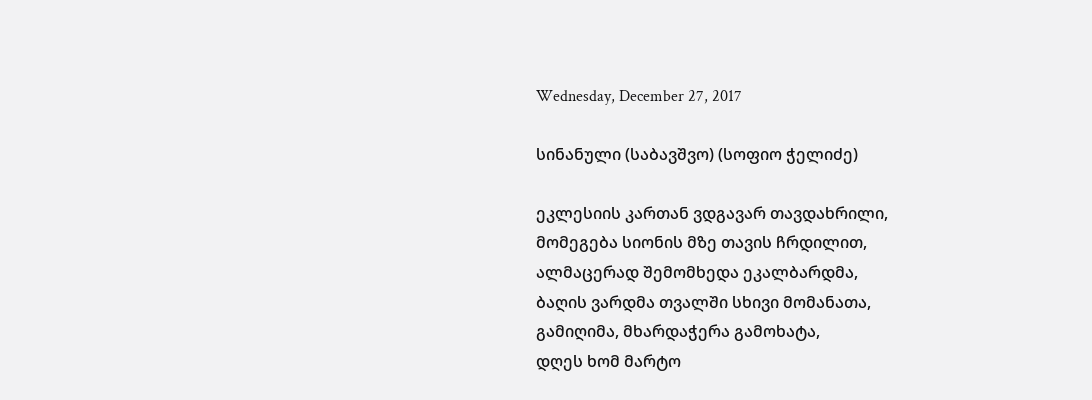Wednesday, December 27, 2017

სინანული (საბავშვო) (სოფიო ჭელიძე)

ეკლესიის კართან ვდგავარ თავდახრილი,
მომეგება სიონის მზე თავის ჩრდილით,
ალმაცერად შემომხედა ეკალბარდმა,
ბაღის ვარდმა თვალში სხივი მომანათა,
გამიღიმა, მხარდაჭერა გამოხატა,
დღეს ხომ მარტო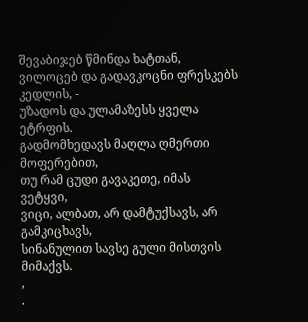შევაბიჯებ წმინდა ხატთან,
ვილოცებ და გადავკოცნი ფრესკებს კედლის, -
უზადოს და ულამაზესს ყველა ეტრფის.
გადმომხედავს მაღლა ღმერთი მოფერებით,
თუ რამ ცუდი გავაკეთე, იმას ვეტყვი,
ვიცი, ალბათ, არ დამტუქსავს, არ გამკიცხავს,
სინანულით სავსე გული მისთვის მიმაქვს.
,
.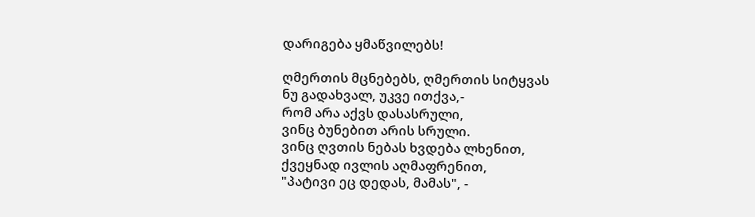დარიგება ყმაწვილებს!

ღმერთის მცნებებს, ღმერთის სიტყვას
ნუ გადახვალ, უკვე ითქვა,-
რომ არა აქვს დასასრული,
ვინც ბუნებით არის სრული.
ვინც ღვთის ნებას ხვდება ლხენით,
ქვეყნად ივლის აღმაფრენით,
"პატივი ეც დედას, მამას", -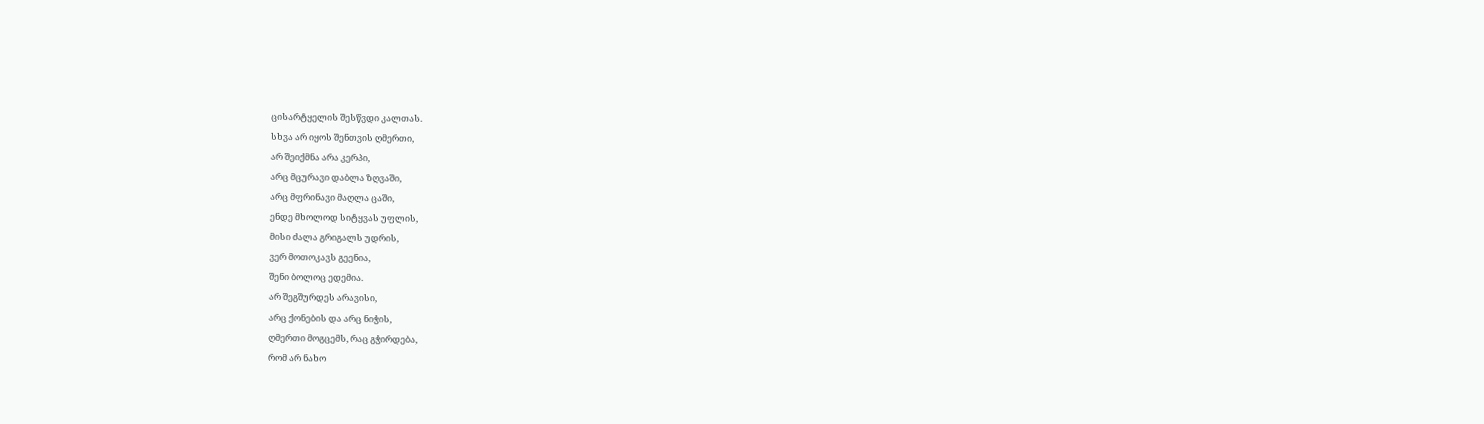ცისარტყელის შესწვდი კალთას.
სხვა არ იყოს შენთვის ღმერთი,
არ შეიქმნა არა კერპი,
არც მცურავი დაბლა ზღვაში,
არც მფრინავი მაღლა ცაში,
ენდე მხოლოდ სიტყვას უფლის,
მისი ძალა გრიგალს უდრის,
ვერ მოთოკავს გეენია,
შენი ბოლოც ედემია.
არ შეგშურდეს არავისი,
არც ქონების და არც ნიჭის,
ღმერთი მოგცემს, რაც გჭირდება,
რომ არ ნახო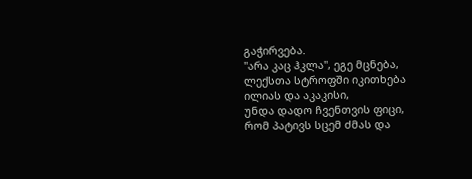გაჭირვება.
"არა კაც ჰკლა", ეგე მცნება,
ლექსთა სტროფში იკითხება
ილიას და აკაკისი,
უნდა დადო ჩვენთვის ფიცი,
რომ პატივს სცემ ძმას და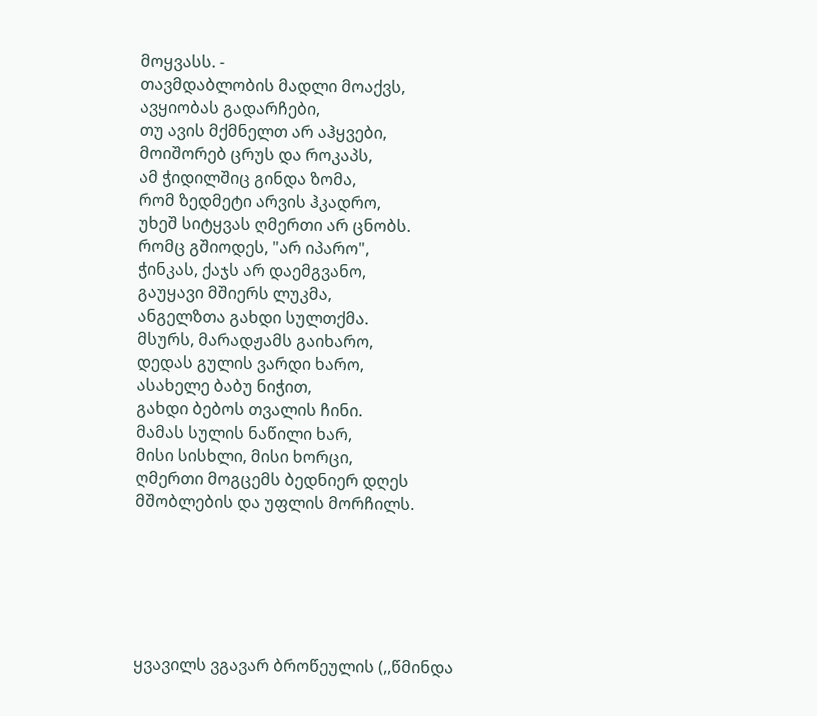მოყვასს. -
თავმდაბლობის მადლი მოაქვს,
ავყიობას გადარჩები,
თუ ავის მქმნელთ არ აჰყვები,
მოიშორებ ცრუს და როკაპს,
ამ ჭიდილშიც გინდა ზომა,
რომ ზედმეტი არვის ჰკადრო,
უხეშ სიტყვას ღმერთი არ ცნობს.
რომც გშიოდეს, "არ იპარო",
ჭინკას, ქაჯს არ დაემგვანო,
გაუყავი მშიერს ლუკმა,
ანგელზთა გახდი სულთქმა.
მსურს, მარადჟამს გაიხარო,
დედას გულის ვარდი ხარო,
ასახელე ბაბუ ნიჭით,
გახდი ბებოს თვალის ჩინი.
მამას სულის ნაწილი ხარ,
მისი სისხლი, მისი ხორცი,
ღმერთი მოგცემს ბედნიერ დღეს
მშობლების და უფლის მორჩილს.






ყვავილს ვგავარ ბროწეულის (,,წმინდა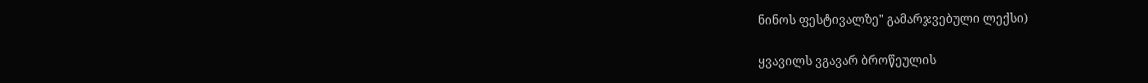ნინოს ფესტივალზე" გამარჯვებული ლექსი)

ყვავილს ვგავარ ბროწეულის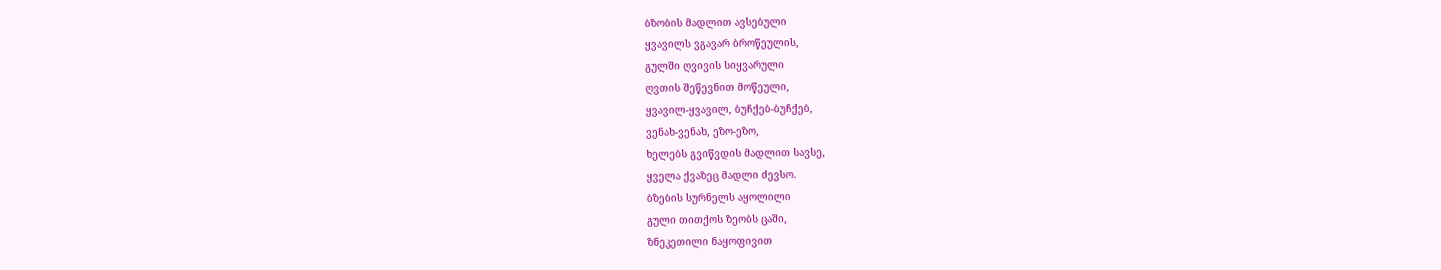ბზობის მადლით ავსებული
ყვავილს ვგავარ ბროწეულის,
გულში ღვივის სიყვარული
ღვთის შეწევნით მოწეული,
ყვავილ-ყვავილ, ბუჩქებ-ბუჩქებ,
ვენახ-ვენახ, ეზო-ეზო,
ხელებს გვიწვდის მადლით სავსე,
ყველა ქვაზეც მადლი ძევსო.
ბზების სურნელს აყოლილი
გული თითქოს ზეობს ცაში,
ზნეკეთილი ნაყოფივით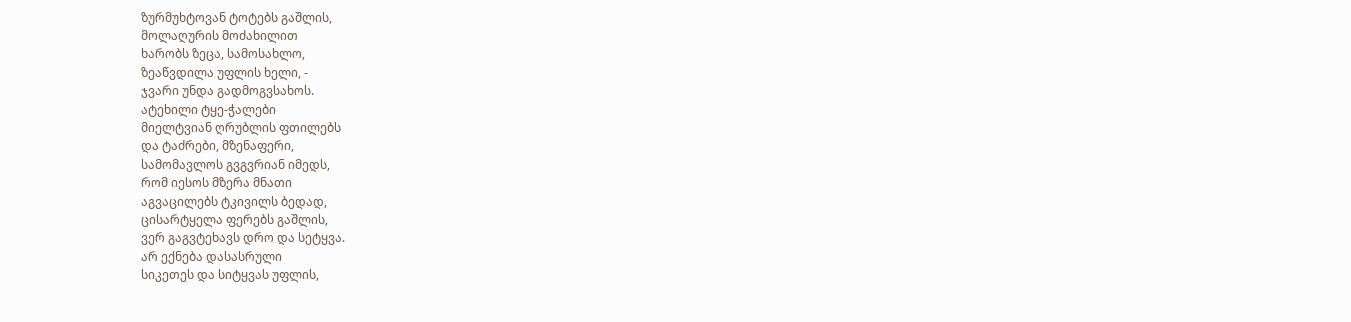ზურმუხტოვან ტოტებს გაშლის,
მოლაღურის მოძახილით
ხარობს ზეცა, სამოსახლო,
ზეაწვდილა უფლის ხელი, -
ჯვარი უნდა გადმოგვსახოს.
ატეხილი ტყე-ჭალები
მიელტვიან ღრუბლის ფთილებს
და ტაძრები, მზენაფერი,
სამომავლოს გვგვრიან იმედს,
რომ იესოს მზერა მნათი
აგვაცილებს ტკივილს ბედად,
ცისარტყელა ფერებს გაშლის,
ვერ გაგვტეხავს დრო და სეტყვა.
არ ექნება დასასრული
სიკეთეს და სიტყვას უფლის,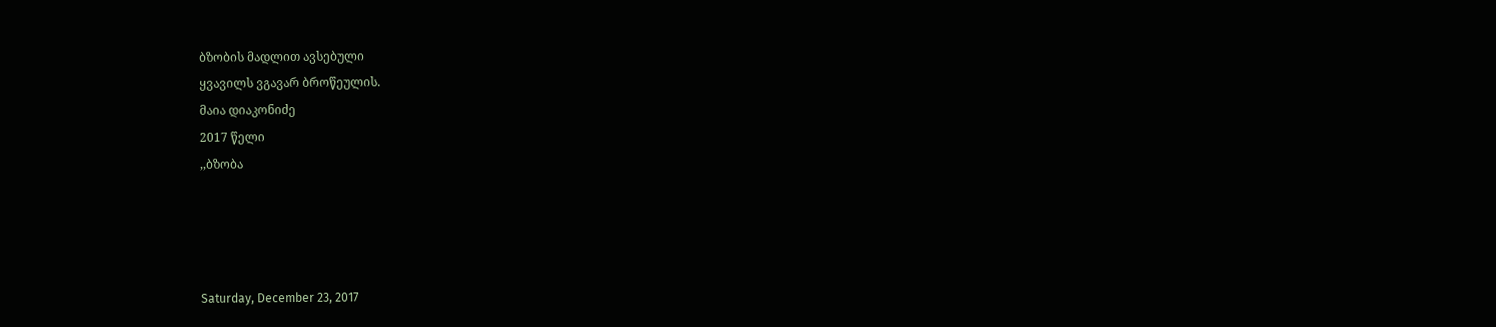ბზობის მადლით ავსებული
ყვავილს ვგავარ ბროწეულის.
მაია დიაკონიძე
2017 წელი
,,ბზობა




Saturday, December 23, 2017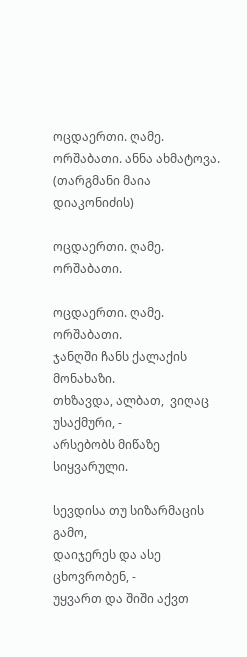ოცდაერთი. ღამე. ორშაბათი. ანნა ახმატოვა. (თარგმანი მაია დიაკონიძის)

ოცდაერთი. ღამე. ორშაბათი.

ოცდაერთი. ღამე. ორშაბათი.
ჯანღში ჩანს ქალაქის მონახაზი.
თხზავდა, ალბათ,  ვიღაც უსაქმური, -
არსებობს მიწაზე სიყვარული.

სევდისა თუ სიზარმაცის გამო,
დაიჯერეს და ასე ცხოვრობენ, -
უყვართ და შიში აქვთ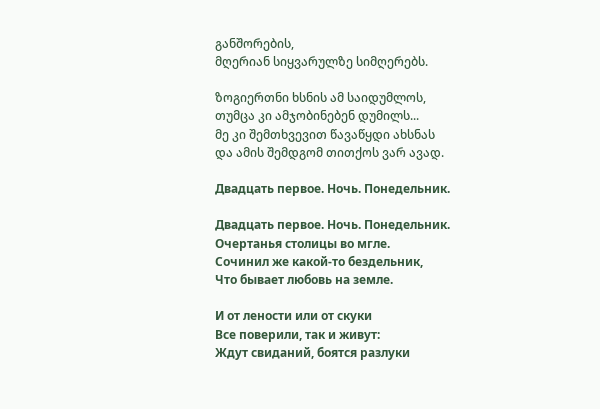განშორების,
მღერიან სიყვარულზე სიმღერებს.

ზოგიერთნი ხსნის ამ საიდუმლოს,
თუმცა კი ამჯობინებენ დუმილს...
მე კი შემთხვევით წავაწყდი ახსნას
და ამის შემდგომ თითქოს ვარ ავად.

Двадцать первое. Ночь. Понедельник.

Двадцать первое. Ночь. Понедельник.
Очертанья столицы во мгле.
Сочинил же какой-то бездельник,
Что бывает любовь на земле.

И от лености или от скуки
Все поверили, так и живут:
Ждут свиданий, боятся разлуки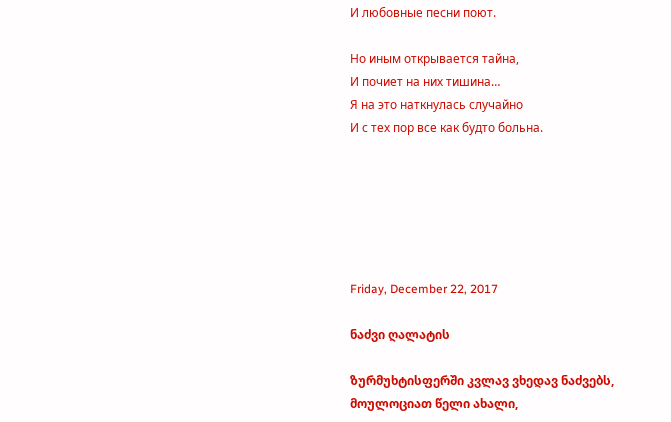И любовные песни поют.

Но иным открывается тайна,
И почиет на них тишина…
Я на это наткнулась случайно
И с тех пор все как будто больна.






Friday, December 22, 2017

ნაძვი ღალატის

ზურმუხტისფერში კვლავ ვხედავ ნაძვებს,
მოულოციათ წელი ახალი,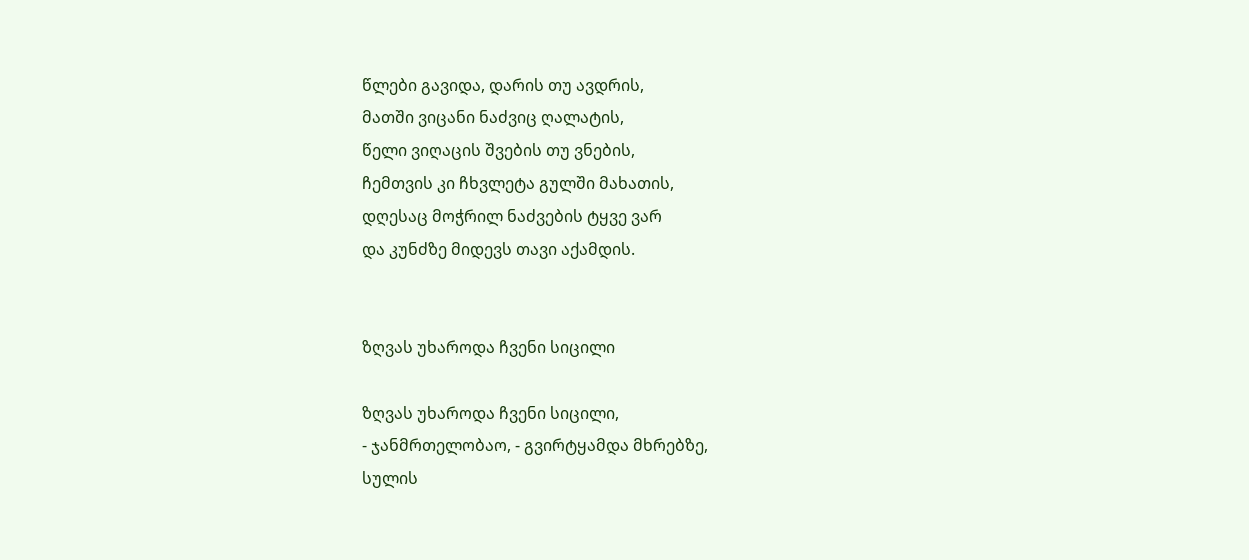წლები გავიდა, დარის თუ ავდრის,
მათში ვიცანი ნაძვიც ღალატის,
წელი ვიღაცის შვების თუ ვნების,
ჩემთვის კი ჩხვლეტა გულში მახათის,
დღესაც მოჭრილ ნაძვების ტყვე ვარ
და კუნძზე მიდევს თავი აქამდის.


ზღვას უხაროდა ჩვენი სიცილი

ზღვას უხაროდა ჩვენი სიცილი,
- ჯანმრთელობაო, - გვირტყამდა მხრებზე,
სულის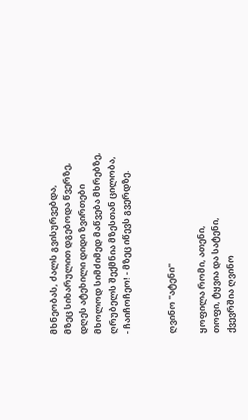მხნეობას, ძალს გვისურვებდა,
მზეც სიხარულით დგებოდა წვერზე,
დღეს ატეხილი დიდი ზვირთები
მხოლოდ სიმძიმედ მაწვება მხრებზე,
ღრუბელს შექმნია მზესთან ცილობა,
- ჩაიჩოჩეო! - მზეც იწევს გვერდზე.


ღვინო "ატენი"

ყოფილა რომი, ათენი,
თოფი, ტყვია და სატენი,
ქვევრშია ღვინო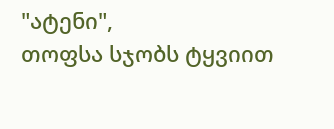"ატენი",
თოფსა სჯობს ტყვიით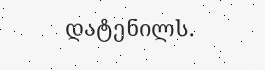დატენილს.